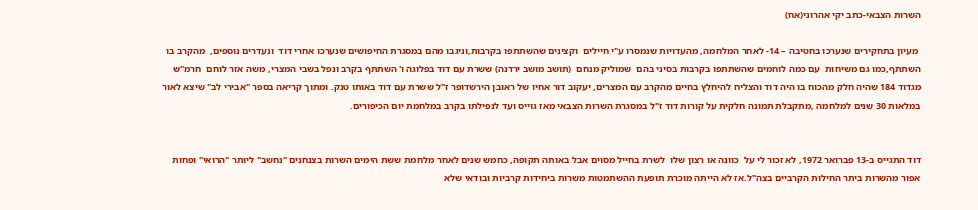השרות הצבאי-כתב יקי אהרוני(אח)

 מעיון בתחקירים שנערכו בחטיבה – 14- לאחר המלחמה, מהעדויות שנמסרו ע"י חיילים  וקצינים שהשתתפו בקרבות,וניגבו מהם במסגרת החיפושים שנערכו אחרי דוד  ונעדרים נוספים,  מהקרב בו השתתף,כמו גם משיחות  עם כמה לוחמים שהשתתפו בקרבות בסיני בהם  שמוליק מנחם  (תושב מושב ירדנה) ששרת עם דוד בפלוגה ו' השתתף בקרב ונפל בשבי המצרי, משה אזר לוחם  חרמ"ש מגדוד 184 שהיה חלק מהכוח בו היה דוד והצליח להיחלץ בחיים מהקרב עם המצרים, יעקוב דור אחיו של ראובן הירשדופר ז"ל ששרת עם דוד באותו טנק. ומתוך קריאה בספר "אבירי לב" שיצא לאור במלאות 30 שנים למלחמה ,מתקבלת תמונה חלקית על קורות דוד ז"ל במסגרת השרות הצבאי מאז גוייס ועד לנפילתו בקרב במלחמת יום הכיפורים.


דוד התגייס ב-13 פברואר 1972, לא זכור לי על  כוונה או רצון שלו  לשרת בחייל מסוים אבל באותה תקופה, כחמש שנים לאחר מלחמת ששת הימים השרות בצנחנים "נחשב" ליותר "הרואי" ופחות אפור מהשרות ביתר החילות הקרביים בצה"ל.אז לא הייתה מוכרת תופעת ההשתמטות משרות ביחידות קרביות ובודאי שלא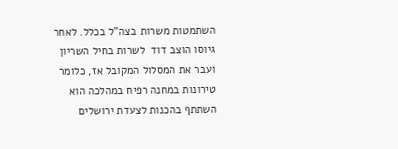השתמטות משרות בצה"ל בכלל. לאחר גיוסו הוצב דוד  לשרות בחיל השריון ועבר את המסלול המקובל אז, כלומר טירונות במחנה רפיח במהלכה הוא השתתף בהכנות לצעדת ירושלים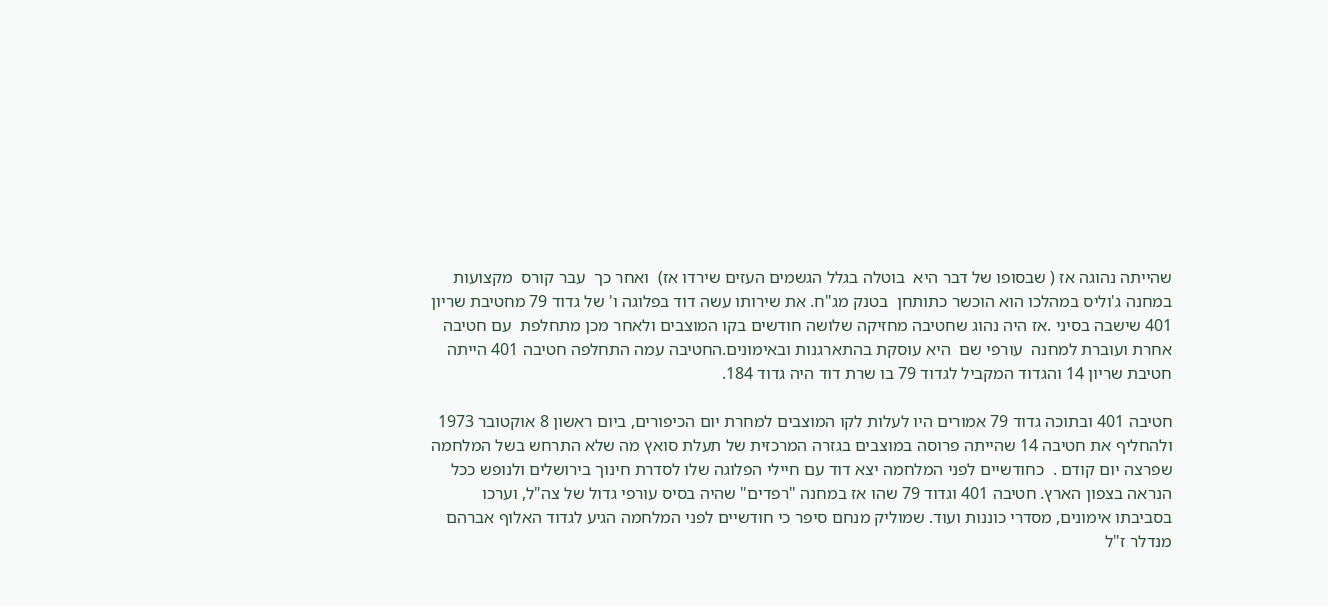שהייתה נהוגה אז ( שבסופו של דבר היא  בוטלה בגלל הגשמים העזים שירדו אז)  ואחר כך  עבר קורס  מקצועות במחנה ג'וליס במהלכו הוא הוכשר כתותחן  בטנק מג"ח. את שירותו עשה דוד בפלוגה ו' של גדוד 79 מחטיבת שריון 401 שישבה בסיני .אז היה נהוג שחטיבה מחזיקה שלושה חודשים בקו המוצבים ולאחר מכן מתחלפת  עם חטיבה אחרת ועוברת למחנה  עורפי שם  היא עוסקת בהתארגנות ובאימונים.החטיבה עמה התחלפה חטיבה 401 הייתה חטיבת שריון 14 והגדוד המקביל לגדוד 79 בו שרת דוד היה גדוד 184.

חטיבה 401 ובתוכה גדוד 79 אמורים היו לעלות לקו המוצבים למחרת יום הכיפורים, ביום ראשון 8 אוקטובר 1973  ולהחליף את חטיבה 14 שהייתה פרוסה במוצבים בגזרה המרכזית של תעלת סואץ מה שלא התרחש בשל המלחמה שפרצה יום קודם .  כחודשיים לפני המלחמה יצא דוד עם חיילי הפלוגה שלו לסדרת חינוך בירושלים ולנופש ככל הנראה בצפון הארץ. חטיבה 401 וגדוד 79 שהו אז במחנה "רפדים" שהיה בסיס עורפי גדול של צה"ל, וערכו בסביבתו אימונים, מסדרי כוננות ועוד. שמוליק מנחם סיפר כי חודשיים לפני המלחמה הגיע לגדוד האלוף אברהם מנדלר ז"ל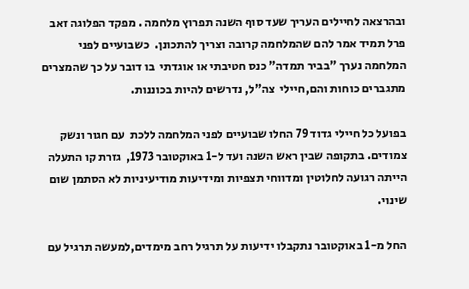ובהרצאה לחיילים העריך שעד סוף השנה תפרוץ מלחמה . מפקד הפלוגה זאב פרל תמיד אמר להם שהמלחמה קרובה וצריך להתכונן.  כשבועיים לפני המלחמה נערך "בביר תמדה" כנס חטיבתי או אוגדתי  בו דובר על כך שהמצרים מתגברים כוחות והם,חיילי  צה"ל, נדרשים להיות בכוננות.

בפועל כל חיילי גדוד 79 החלו שבועיים לפני המלחמה ללכת  עם חגור ונשק צמודים. בתקופה שבין ראש השנה ועד ל-1 באוקטובר 1973,  גזרת קו התעלה הייתה רגועה לחלוטין ומדווחי תצפיות ומידיעות מודיעיניות לא הסתמן שום שינוי.

החל מ-1 באוקטובר נתקבלו ידיעות על תרגיל רחב מימדים,למעשה תרגיל עם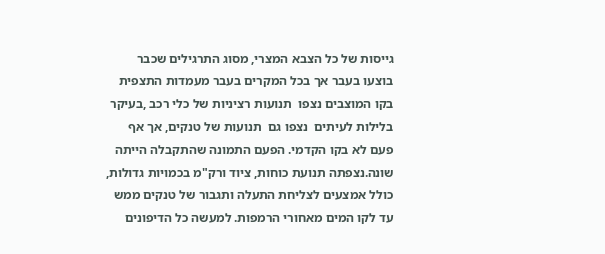גייסות של כל הצבא המצרי, מסוג התרגילים שכבר בוצעו בעבר אך בכל המקרים בעבר מעמדות התצפית בקו המוצבים נצפו  תנועות רציניות של כלי רכב ,בעיקר בלילות לעיתים  נצפו גם  תנועות של טנקים, אך אף פעם לא בקו הקדמי. הפעם התמונה שהתקבלה הייתה שונה.נצפתה תנועת כוחות, ציוד ורק"מ בכמויות גדולות, כולל אמצעים לצליחת התעלה ותגבור של טנקים ממש עד לקו המים מאחורי הרמפות. למעשה כל הדיפונים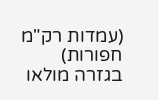(עמדות רק"מ חפורות) בגזרה מולאו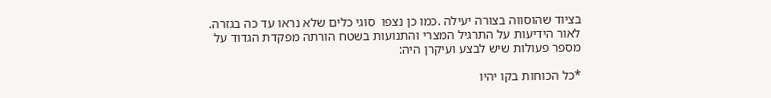בציוד שהוסווה בצורה יעילה .כמו כן נצפו  סוגי כלים שלא נראו עד כה בגזרה.  לאור הידיעות על התרגיל המצרי והתנועות בשטח הורתה מפקדת הגדוד על מספר פעולות שיש לבצע ועיקרן היה:

*כל הכוחות בקו יהיו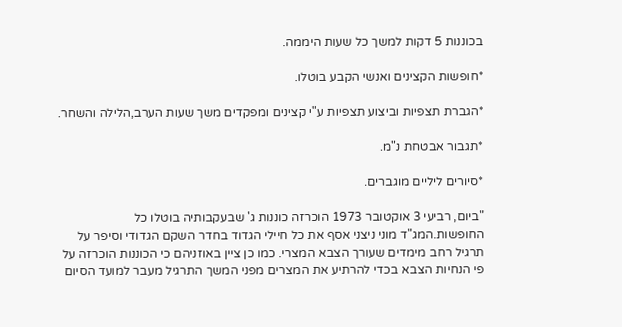בכוננות 5 דקות למשך כל שעות היממה.

*חופשות הקצינים ואנשי הקבע בוטלו.

*הגברת תצפיות וביצוע תצפיות ע"י קצינים ומפקדים משך שעות הערב,הלילה והשחר.

*תגבור אבטחת נ"מ.

*סיורים ליליים מוגברים.

"ביום, רביעי 3 אוקטובר 1973 הוכרזה כוננות ג' שבעקבותיה בוטלו כל החופשות.המג"ד מוני ניצני אסף את כל חיילי הגדוד בחדר השקם הגדודי וסיפר על תרגיל רחב מימדים שעורך הצבא המצרי. כמו כן ציין באוזניהם כי הכוננות הוכרזה על פי הנחיות הצבא בכדי להרתיע את המצרים מפני המשך התרגיל מעבר למועד הסיום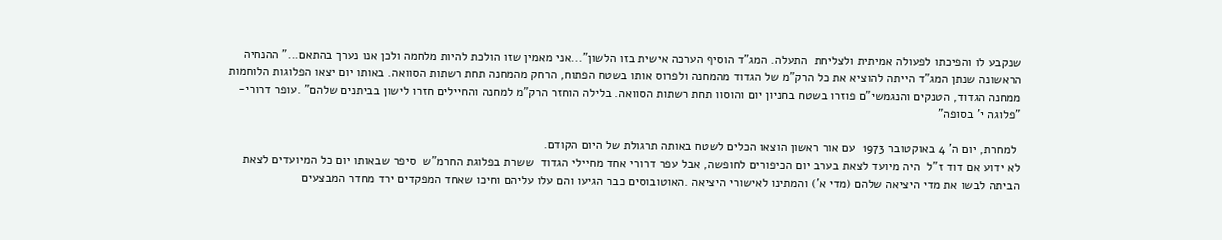שנקבע לו והפיכתו לפעולה אמיתית ולצליחת  התעלה. המג"ד הוסיף הערכה אישית בזו הלשון"...אני מאמין שזו הולכת להיות מלחמה ולכן אנו נערך בהתאם..." ההנחיה הראשונה שנתן המג"ד הייתה להוציא את כל הרק"מ של הגדוד מהמחנה ולפרוס אותו בשטח הפתוח, הרחק מהמחנה תחת רשתות הסוואה. באותו יום יצאו הפלוגות הלוחמות ממחנה הגדוד, הטנקים והנגמשי"ם פוזרו בשטח בחניון יום והוסוו תחת רשתות הסוואה. בלילה הוחזר הרק"מ למחנה והחיילים חזרו לישון בביתנים שלהם" .עופר דרורי- "פלוגה י' בסופה"

 למחרת, יום ה' 4 באוקטובר 1973  עם אור ראשון הוצאו הכלים לשטח באותה תרגולת של היום הקודם.
לא ידוע אם דוד ז"ל  היה מיועד לצאת בערב יום הכיפורים לחופשה, אבל עפר דרורי אחד מחיילי הגדוד  ששרת בפלוגת החרמ"ש  סיפר שבאותו יום כל המיועדים לצאת הביתה לבשו את מדי היציאה שלהם (מדי א') והמתינו לאישורי היציאה .האוטובוסים כבר הגיעו והם עלו עליהם וחיכו שאחד המפקדים ירד מחדר המבצעים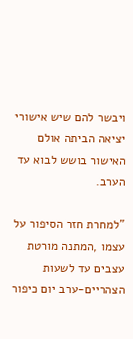ויבשר להם שיש אישורי יציאה הביתה אולם האישור בושש לבוא עד הערב.

"למחרת חזר הסיפור על עצמו ,המתנה מורטת עצבים עד לשעות הצהריים-ערב יום כיפור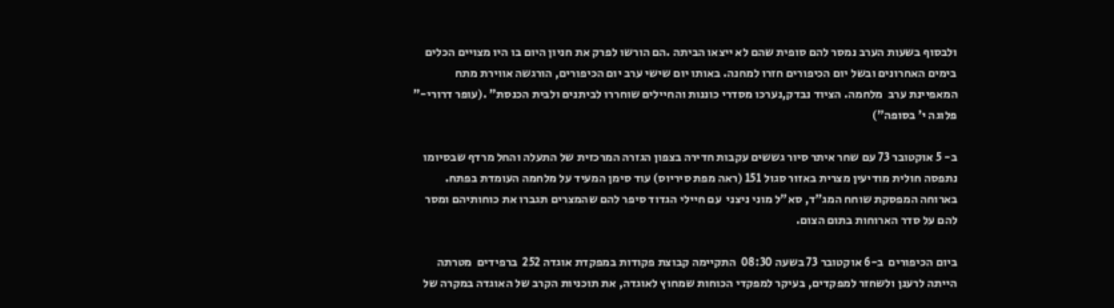ולבסוף בשעות הערב נמסר להם סופית שהם לא ייצאו הביתה .הם הורשו לפרק את חניון היום בו היו מצויים הכלים בימים האחרונים ובשל יום הכיפורים חזרו למחנה. באותו יום שישי ערב יום הכיפורים, הורגשה אווירת מתח המאפיינת ערב  מלחמה. הציוד נבדק,נערכו מסדרי כוננות והחיילים שוחררו לביתנים ולבית הכנסת" .(עופר דרורי-" פלוגה י' בסופה")

ב- 5 אוקטובר 73 עם שחר איתר סיור גששים עקבות חדירה בצפון הגזרה המרכזית של התעלה והחל מרדף שבסיומו נתפסה חולית מודיעין מצרית באזור סגול 151 (ראה מפת סיריוס) עוד סימן המעיד על מלחמה העומדת בפתח.  בארוחה המפסקת שוחח המג"ד, סא"ל מוני ניצני  עם חיילי הגדוד סיפר להם שהמצרים תגברו את כוחותיהם ומסר להם על סדר הארוחות בתום הצום.

ביום הכיפורים  ב-6 אוקטובר 73 בשעה 08:30  התקיימה קבוצת פקודות במפקדת אוגדה 252  ברפידים  מטרתה הייתה לרענן ולשחזר למפקדים, בעיקר למפקדי הכוחות שמחוץ לאוגדה, את תוכניות הקרב של האוגדה במקרה של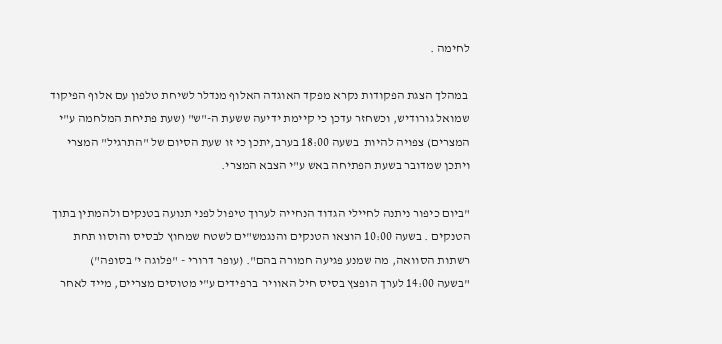לחימה .

 במהלך הצגת הפקודות נקרא מפקד האוגדה האלוף מנדלר לשיחת טלפון עם אלוף הפיקוד שמואל גורודיש, וכשחזר עדכן כי קיימת ידיעה ששעת ה-"ש" (שעת פתיחת המלחמה ע"י המצרים) צפויה להיות  בשעה 18:00 בערב,יתכן כי זו שעת הסיום של "התרגיל" המצרי ויתכן שמדובר בשעת הפתיחה באש ע"י הצבא המצרי.

"ביום כיפור ניתנה לחיילי הגדוד הנחייה לערוך טיפול לפני תנועה בטנקים ולהמתין בתוך הטנקים . בשעה 10:00 הוצאו הטנקים והנגמש"ים לשטח שמחוץ לבסיס והוסוו תחת רשתות הסוואה, מה שמנע פגיעה חמורה בהם". (עופר דרורי - "פלוגה י' בסופה")
"בשעה 14:00 לערך הופצץ בסיס חיל האוויר  ברפידים ע"י מטוסים מצריים, מייד לאחר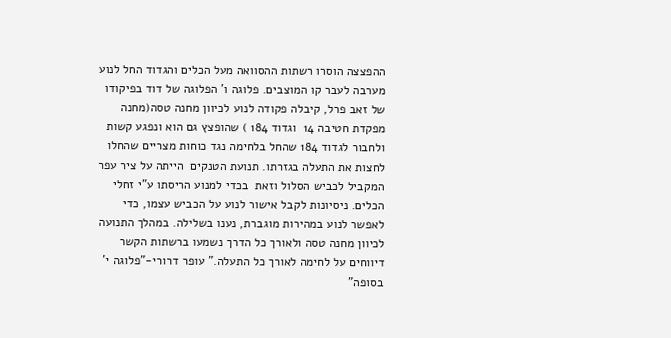ההפצצה הוסרו רשתות ההסוואה מעל הכלים והגדוד החל לנוע מערבה לעבר קו המוצבים. פלוגה ו' הפלוגה של דוד בפיקודו של זאב פרל, קיבלה פקודה לנוע לכיוון מחנה טסה(מחנה מפקדת חטיבה 14  וגדוד 184 ) שהופצץ גם הוא ונפגע קשות ולחבור לגדוד 184 שהחל בלחימה נגד כוחות מצריים שהחלו לחצות את התעלה בגזרתו. תנועת הטנקים  הייתה על ציר עפר המקביל לכביש הסלול וזאת  בכדי למנוע הריסתו ע"י זחלי הכלים. ניסיונות לקבל אישור לנוע על הכביש עצמו, כדי לאפשר לנוע במהירות מוגברת, נענו בשלילה. במהלך התנועה לכיוון מחנה טסה ולאורך כל הדרך נשמעו ברשתות הקשר דיווחים על לחימה לאורך כל התעלה." עופר דרורי-"פלוגה י' בסופה"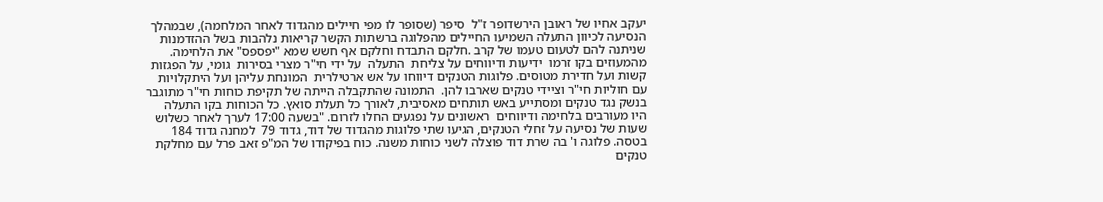יעקב אחיו של ראובן הירשדופר ז"ל  סיפר (שסופר לו מפי חיילים מהגדוד לאחר המלחמה), שבמהלך הנסיעה לכיוון התעלה השמיעו החיילים מהפלוגה ברשתות הקשר קריאות נלהבות בשל ההזדמנות שניתנה להם לטעום טעמו של קרב .חלקם התבדח וחלקם אף חשש שמא "יפספס" את הלחימה.  מהמעוזים בקו זרמו  ידיעות ודיווחים על צליחת  התעלה  על ידי חי"ר מצרי בסירות  גומי, על הפגזות קשות ועל חדירת מטוסים. פלוגות הטנקים דיווחו על אש ארטילרית  המונחת עליהן ועל היתקלויות עם חוליות חי"ר וציידי טנקים שארבו להן.  התמונה שהתקבלה הייתה של תקיפת כוחות חי"ר מתוגבר בנשק נגד טנקים ומסתייע באש תותחים מאסיבית, לאורך כל תעלת סואץ. כל הכוחות בקו התעלה  היו מעורבים בלחימה ודיווחים  ראשונים על נפגעים החלו לזרום. "בשעה 17:00 לערך לאחר כשלוש שעות של נסיעה על זחלי הטנקים, הגיעו שתי פלוגות מהגדוד של דוד, גדוד 79  למחנה גדוד 184 בטסה. פלוגה ו' בה שרת דוד פוצלה לשני כוחות משנה. כוח בפיקודו של המ"פ זאב פרל עם מחלקת טנקים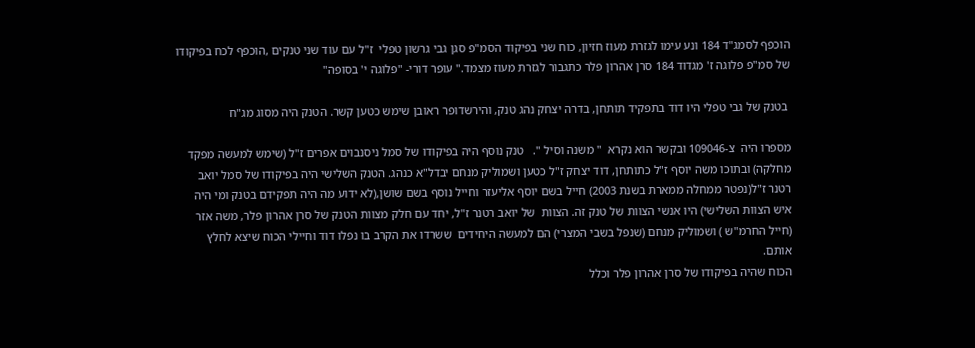הוכפף לסמג"ד 184 ונע עימו לגזרת מעוז חזיון, כוח שני בפיקוד הסמ"פ סגן גבי גרשון טפלי  ז"ל עם עוד שני טנקים ,הוכפף לכח בפיקודו של סמ"פ פלוגה ז' מגדוד 184 סרן אהרון פלר כתגבור לגזרת מעוז מצמד." עופר דורי- "פלוגה י' בסופה"

 בטנק של גבי טפלי היו דוד בתפקיד תותחן, בדרה יצחק נהג טנק, והירשדופר ראובן שימש כטען קשר. הטנק היה מסוג מג"ח

מספרו היה  צ-109046 ובקשר הוא נקרא  " משנה וסיל ".   טנק נוסף היה בפיקודו של סמל ניסנבוים אפרים ז"ל (שימש למעשה מפקד מחלקה) ובתוכו משה יוסף ז"ל כתותחן, דוד יצחק ז"ל כטען ושמוליק מנחם יבדל"א כנהג. הטנק השלישי היה בפיקודו של סמל יואב רטנר ז"ל(נפטר ממחלה ממארת בשנת 2003) חייל בשם יוסף אליעזר וחייל נוסף בשם שושן,(לא ידוע מה היה תפקידם בטנק ומי היה איש הצוות השלישי) היו אנשי הצוות של טנק זה. הצוות  של יואב רטנר ז"ל, יחד עם חלק מצוות הטנק של סרן אהרון פלר, משה אזר (חייל החרמ"ש ) ושמוליק מנחם (שנפל בשבי המצרי) הם למעשה היחידים  ששרדו את הקרב בו נפלו דוד וחיילי הכוח שיצא לחלץ אותם.
הכוח שהיה בפיקודו של סרן אהרון פלר וכלל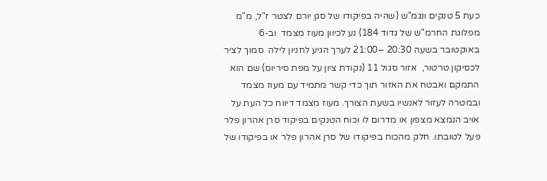כעת 5 טנקים ונגמ"ש (שהיה בפיקודו של סגן יורם לצטר ז"ל, מ"מ מפלוגת החרמ"ש של גדוד 184) נע לכיוון מעוז מצמד  וב-6 באוקטובר בשעה 20:30 –21:00 לערך הגיע לחניון לילה  סמוך לציר לכסיקון טרטור,  אזור סגול 11 (נקודת ציון על מפת סיריוס) שם הוא התמקם ואבטח את האזור תוך כדי קשר מתמיד עם מעוז מצמד ובמטרה לעזור לאנשיו בשעת הצורך. מעוז מצמד דיווח כל העת על אויב הנמצא מצפון או מדרום לו וכוח הטנקים בפיקוד סרן אהרון פלר פעל לטובתו. חלק מהכוח בפיקודו של סרן אהרון פלר או בפיקודו של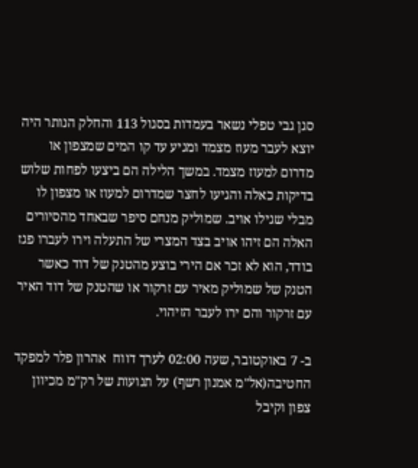סגן גבי טפלי נשאר בעמדות בסגול 113 והחלק הנותר היה יוצא לעבר מעוז מצמד ומגיע עד קו המים שמצפון או מדרום למעוז מצמד. במשך הלילה הם ביצעו לפחות שלוש בדיקות כאלה והגיעו לחצר שמדרום למעוז או מצפון לו מבלי שגילו אויב. שמוליק מנחם סיפר שבאחד מהסיורים האלה הם זיהו אויב בצד המצרי של התעלה וירו לעברו פגז בודד, הוא לא זכר אם הירי בוצע מהטנק של דוד כאשר הטנק של שמוליק מאיר עם זרקור או שהטנק של דוד האיר עם זרקור והם ירו לעבר הזיהוי.

ב- 7 באוקטובר, שעה 02:00 לערך דווח  אהרון פלר למפקד החטיבה(אל"מ אמנון רשף) על תנועות של רק"מ מכיוון צפון וקיבל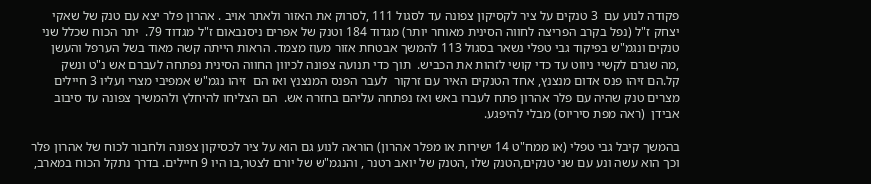פקודה לנוע עם  3 טנקים על ציר לקסיקון צפונה עד לסגול 111 ,לסרוק את האזור ולאתר אויב . אהרון פלר יצא עם טנק של שאקי יצחק ז"ל (נפל בקרב הפריצה לחווה הסינית מאוחר יותר) מגדוד 184 וטנק של אפרים ניסנבאום ז"ל מגדוד 79.  יתר הכוח שכלל שני טנקים ונגמ"ש בפיקוד גבי טפלי נשאר בסגול 113 להמשך אבטחת אזור מעוז מצמד. הראות הייתה קשה מאוד בשל הערפל והעשן ,מה שגרם לקשיי ניווט עד כדי קושי לזהות את הכביש.  תוך כדי תנועה צפונה לכיוון החווה הסינית נפתחה לעברם אש נ"ט ונשק קל.הם זיהו פנס אדום מנצנץ, אחד הטנקים האיר עם זרקור  לעבר הפנס המנצנץ ואז הם  זיהו נגמ"ש אמפיבי מצרי ועליו 3 חיילים מצרים טנק שהיה עם פלר אהרון פתח לעברו באש ואז נפתחה עליהם בחזרה אש.  הם הצליחו להיחלץ ולהמשיך צפונה עד סיבוב אבידן  (ראה מפת סיריוס) מבלי להיפגע.

בהמשך קיבל גבי טפלי (או ממח"ט 14 ישירות או מפלר אהרון) הוראה לנוע גם הוא על ציר לכסיקון צפונה ולחבור לכוח של אהרון פלר וכך הוא עשה ונע עם שני טנקים,הטנק שלו ,הטנק של יואב רטנר , והנגמ"ש של יורם לצטר,בו היו 9 חיילים. בדרך נתקל הכוח במארב,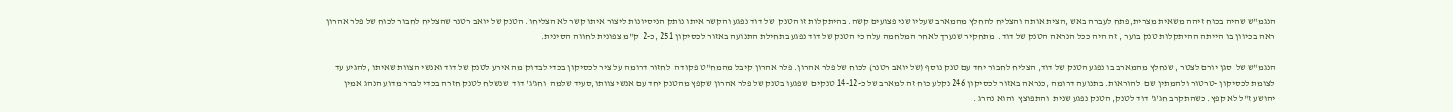הנגמ"ש שהיה בכוח זיהה משאית מצרית,פתח לעברה באש ,הצית אותה והצליח להחלץ מהמארב שעליו שני פצועים קשה. בהיתקלות זו הטנק  של דוד נפגע והקשר איתו נותק הניסיונות ליצור איתו קשר לא הצליחו. הטנק של יואב רטנר שהצליח לחבור לכוח של פלר אהרון ראה בכיוון בו הייתה ההיתקלות טנק בוער , זה היה ככל הנראה הטנק של דוד.  מתחקיר שנערך לאחר המלחמה עלה כי הטנק של דוד נפגע בתחילת התנועה באזור לכסיקון 251 ,כ-2  ק"מ צפונית לחווה הסינית.

הנגמ"ש של  סגן יורם לצטר , שנחלץ מהמארב בו נפגע הטנק של דוד, הצליח לחבור יחד עם טנק נוסף (של יואב רטנר) לכוח של פלר אהרון. פלר אהרון קיבל מהמח"ט פקודה  לחזור דרומה על ציר לכסיקון בכדי לבדוק מה אירע לטנק של דוד ואנשי הצוות שאיתו ,להגיע עד לצומת לכסיקון -טרטור ולהמתין שם  להוראות. בתנועה דרומה ,כנראה באזור לכסיקון 246 נקלע כוח זה למארב של כ-14-12 טנקים  שפגעו בטנק של פלר אהרון שקפץ מהטנק יחד עם אנשי צוותו,סעיד שלמה  וחג'ג' דוד  שנשלח לטנק חזרה בכדי לברר מדוע הנהג אמין יהושע ז"ל לא קפץ. כשהתקרב חג'ג' דוד לטנק, הטנק נפגע שנית  והתפוצץ  והוא נהרג .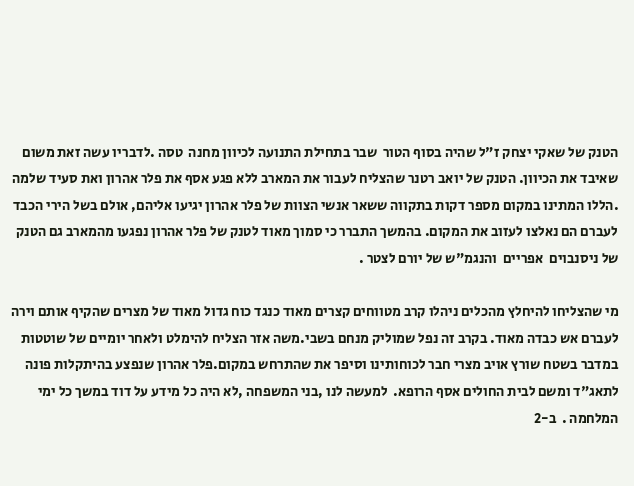הטנק של שאקי יצחק ז"ל שהיה בסוף הטור  שבר בתחילת התנועה לכיוון מחנה  טסה .לדבריו עשה זאת משום שאיבד את הכיוון. הטנק של יואב רטנר שהצליח לעבור את המארב ללא פגע אסף את פלר אהרון ואת סעיד שלמה .הללו המתינו במקום מספר דקות בתקווה ששאר אנשי הצוות של פלר אהרון יגיעו אליהם, אולם בשל הירי הכבד לעברם הם נאלצו לעזוב את המקום. בהמשך התברר כי סמוך מאוד לטנק של פלר אהרון נפגעו מהמארב גם הטנק של ניסנבוים  אפריים  והנגמ"ש של יורם לצטר .

מי שהצליחו להיחלץ מהכלים ניהלו קרב מטווחים קצרים מאוד כנגד כוח גדול מאוד של מצרים שהקיף אותם וירה לעברם אש כבדה מאוד. בקרב זה נפל שמוליק מנחם בשבי.משה אזר הצליח להימלט ולאחר יומיים של שוטטות במדבר בשטח שורץ אויב מצרי חבר לכוחותינו וסיפר את שהתרחש במקום.פלר אהרון שנפצע בהיתקלות פונה לתאג"ד ומשם לבית החולים אסף הרופא.  למעשה לנו ,בני המשפחה ,לא היה כל מידע על דוד במשך כל ימי המלחמה .  ב-2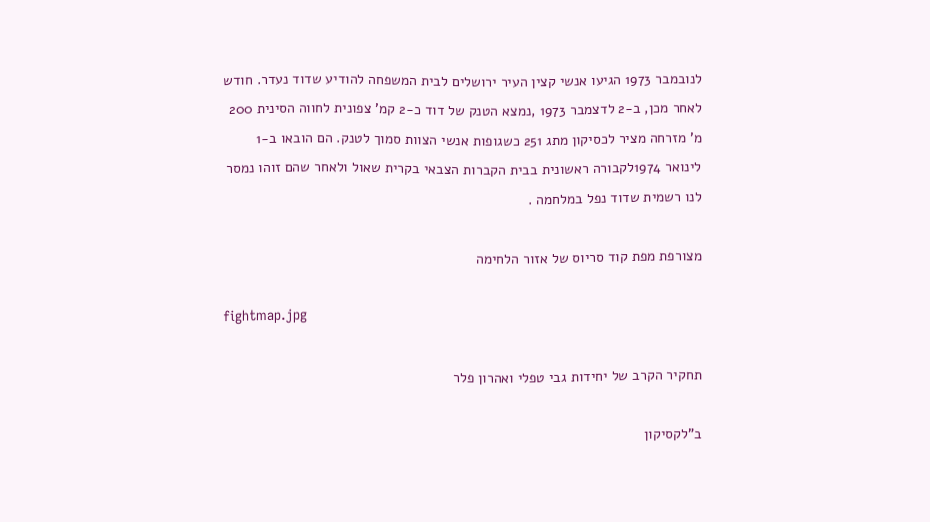לנובמבר 1973 הגיעו אנשי קצין העיר ירושלים לבית המשפחה להודיע שדוד נעדר. חודש לאחר מכן, ב-2 לדצמבר 1973 ,נמצא הטנק של דוד כ-2 קמ' צפונית לחווה הסינית 200 מ' מזרחה מציר לכסיקון מתג 251 כשגופות אנשי הצוות סמוך לטנק. הם הובאו ב-1 לינואר 1974לקבורה ראשונית בבית הקברות הצבאי בקרית שאול ולאחר שהם זוהו נמסר לנו רשמית שדוד נפל במלחמה .

מצורפת מפת קוד סריוס של אזור הלחימה

fightmap.jpg

תחקיר הקרב של יחידות גבי טפלי ואהרון פלר

ב"לקסיקון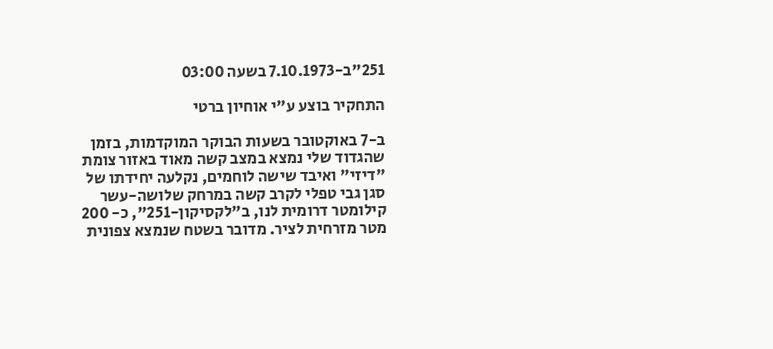251"ב-7.10.1973 בשעה 03:00

התחקיר בוצע ע"י אוחיון ברטי

ב-7 באוקטובר בשעות הבוקר המוקדמות, בזמן שהגדוד שלי נמצא במצב קשה מאוד באזור צומת "דיזי" ואיבד שישה לוחמים, נקלעה יחידתו של סגן גבי טפלי לקרב קשה במרחק שלושה-עשר קילומטר דרומית לנו, ב"לקסיקון-251", כ- 200 מטר מזרחית לציר. מדובר בשטח שנמצא צפונית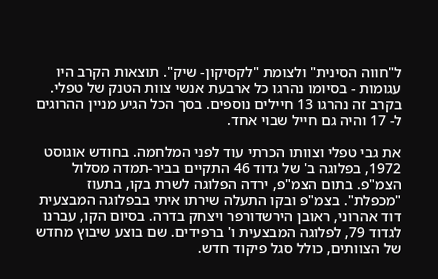ל"חווה הסינית" ולצומת "לקסיקון- שיק". תוצאות הקרב היו עגומות - בסיומו נהרגו כל ארבעת אנשי צוות הטנק של טפלי. בקרב זה נהרגו 13 חיילים נוספים. בסך הכל הגיע מניין ההרוגים ל- 17 והיה גם חייל שבוי אחד.

את גבי טפלי וצוותו הכרתי עוד לפני המלחמה. בחודש אוגוסט 1972, בפלוגה ב' של גדוד 46 התקיים בביר-תמדה מסלול הצמ"פ. בתום הצמ"פ, ירדה הפלוגה לשרת בקו, בתעוז "מכפלת". בצמ"פ ובקו התעלה שירתו איתי בבפלוגה המבצעית  דוד אהרוני, ראובן הירשדורפר ויצחק בדרה. בסיום הקו, עברנו לגדוד 79, לפלוגה המבצעית ו' ברפידים. שם בוצע שיבוץ מחדש של הצוותים, כולל סגל פיקוד חדש.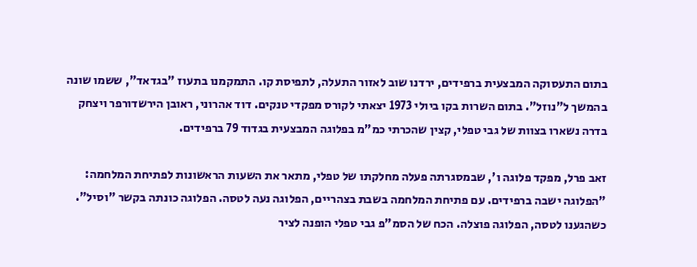בתום התעסוקה המבצעית ברפידים, ירדנו שוב לאזור התעלה, לתפיסת קו. התמקמנו בתעוז "בגדאד", ששמו שונה בהמשך ל"נוזל". בתום השרות בקו ביולי 1973 יצאתי לקורס מפקדי טנקים. דוד אהרוני, ראובן הירשדורפר ויצחק בדרה נשארו בצוות של גבי טפלי, קצין שהכרתי כמ"מ בפלוגה המבצעית בגדוד 79 ברפידים.

זאב פרל, מפקד פלוגה ו', שבמסגרתה פעלה מחלקתו של טפלי, מתאר את השעות הראשונות לפתיחת המלחמה:  "הפלוגה ישבה ברפידים. עם פתיחת המלחמה בשבת בצהריים, הפלוגה נעה לטסה. הפלוגה כונתה בקשר "וסיל". כשהגענו לטסה, הפלוגה פוצלה. הכח של הסמ"פ גבי טפלי הופנה לציר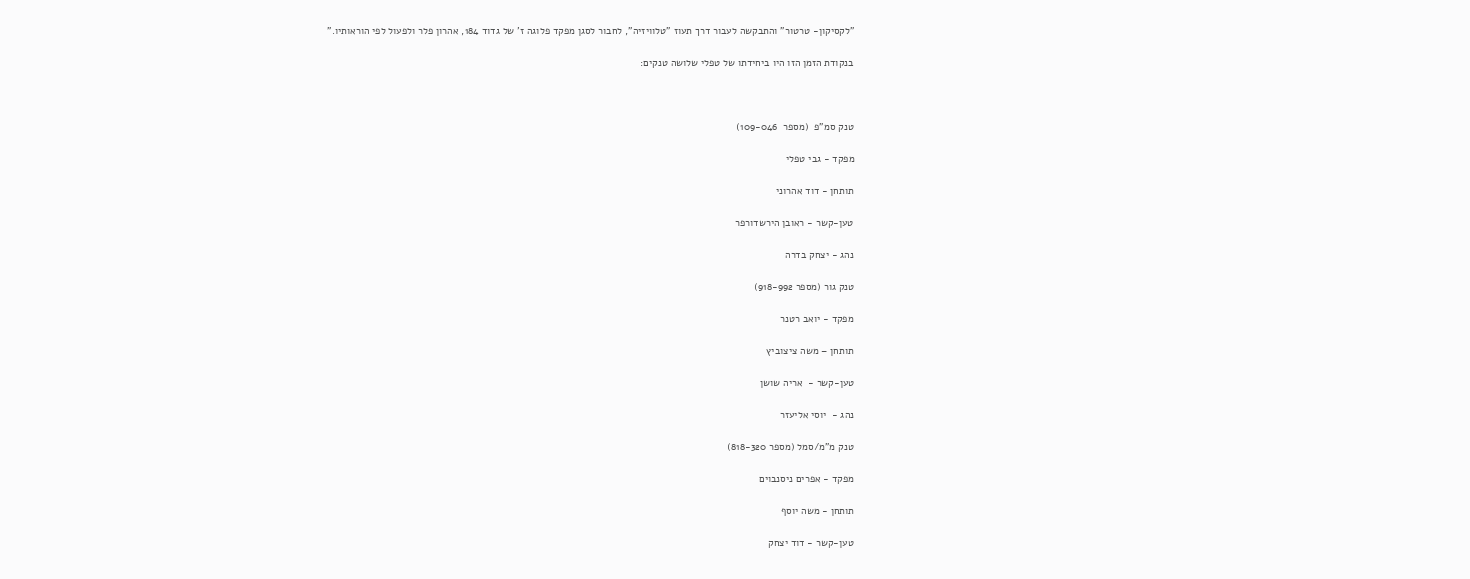"לקסיקון- טרטור" והתבקשה לעבור דרך תעוז "טלוויזיה", לחבור לסגן מפקד פלוגה ז' של גדוד 184, אהרון פלר ולפעול לפי הוראותיו."

בנקודת הזמן הזו היו ביחידתו של טפלי שלושה טנקים:



טנק סמ"פ  (מספר  109-046)

מפקד - גבי טפלי

תותחן - דוד אהרוני

טען-קשר - ראובן הירשדורפר

נהג - יצחק בדרה

טנק גור (מספר 918-992)

מפקד - יואב רטנר

תותחן – משה ציצוביץ

טען-קשר -  אריה שושן

נהג -  יוסי אליעזר

טנק מ"מ/סמל (מספר 818-320)

מפקד - אפרים ניסנבוים

תותחן - משה יוסף

טען-קשר - דוד יצחק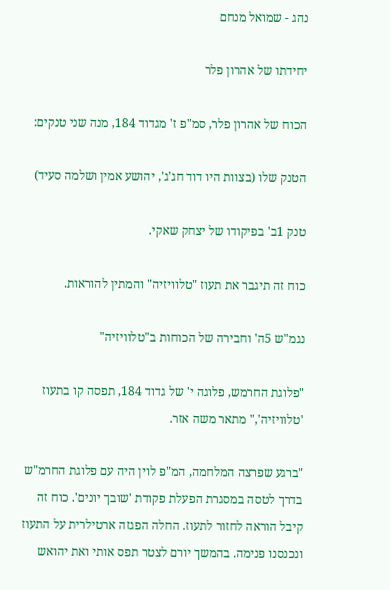נהג - שמואל מנחם

יחידתו של אהרון פלר

הכוח של אהרון פלר, סמ"פ ז' מגדוד 184, מנה שני טנקים:

הטנק שלו (בצוות היו דוד חג'ג', יהושע אמין ושלמה סעיד)

טנק 1ב' בפיקודו של יצחק שאקי.

כוח זה תיגבר את תעוז "טלוויזיה" והמתין להוראות.

נגמ"ש 5ה' וחבירה של הכוחות ב"טלוויזיה"

"פלוגת החרמש, פלוגה י' של גדוד 184, תפסה קו בתעוז 'טלוויזיה'," מתאר משה אזר.

"ברגע שפרצה המלחמה, המ"פ לוין היה עם פלוגת החרמ"ש בדרך לטסה במסגרת הפעלת פקודת 'שובך יונים'. כוח זה קיבל הוראה לחזור לתעוז. החלה הפגזה ארטילרית על התעוז ונכנסנו פנימה. בהמשך יורם לצטר תפס אותי ואת יהואש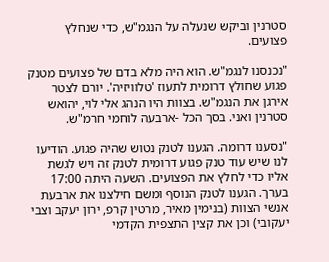סטרנין וביקש שנעלה על הנגמ"ש, כדי שנחלץ פצועים.

"נכנסנו לנגמ"ש. הוא היה מלא בדם של פצועים מטנק פגוע שחולץ דרומית לתעוז 'טלוויזיה'. יורם לצטר אירגן את הנגמ"ש. בצוות היו הנהג אלי לוי, יהואש סטרנין ואני. בסך הכל -ארבעה לוחמי חרמ"ש.

"נסענו דרומה. הגענו לטנק נטוש שהיה פגוע. הודיעו לנו שיש עוד טנק פגוע דרומית לטנק זה ויש לגשת אליו כדי לחלץ את הפצועים. השעה היתה 17:00 בערך. הגענו לטנק הנוסף ומשם חילצנו את ארבעת אנשי הצוות (בנימין מאיר, מרטין קרפ, ירון יעקב וצבי יעקובי) וכן את קצין התצפית הקדמי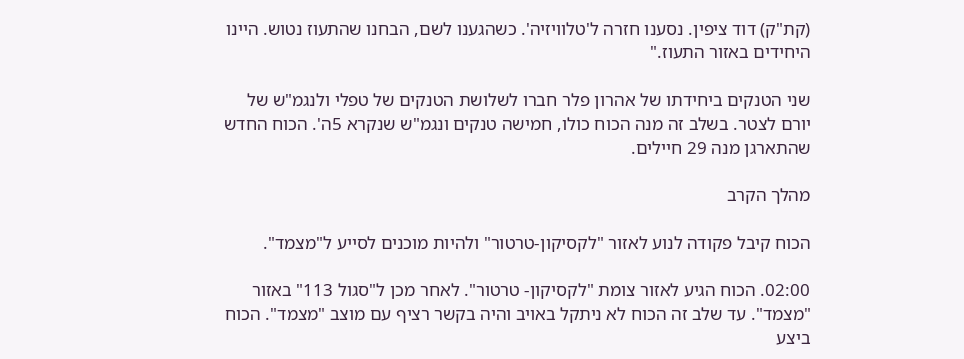(קת"ק) דוד ציפין. נסענו חזרה ל'טלוויזיה'. כשהגענו לשם, הבחנו שהתעוז נטוש. היינו היחידים באזור התעוז."

שני הטנקים ביחידתו של אהרון פלר חברו לשלושת הטנקים של טפלי ולנגמ"ש של יורם לצטר. בשלב זה מנה הכוח כולו, חמישה טנקים ונגמ"ש שנקרא 5ה'. הכוח החדש שהתארגן מנה 29 חיילים.

מהלך הקרב

הכוח קיבל פקודה לנוע לאזור "לקסיקון-טרטור" ולהיות מוכנים לסייע ל"מצמד".

02:00. הכוח הגיע לאזור צומת "לקסיקון- טרטור". לאחר מכן ל"סגול 113" באזור "מצמד". עד שלב זה הכוח לא ניתקל באויב והיה בקשר רציף עם מוצב "מצמד". הכוח ביצע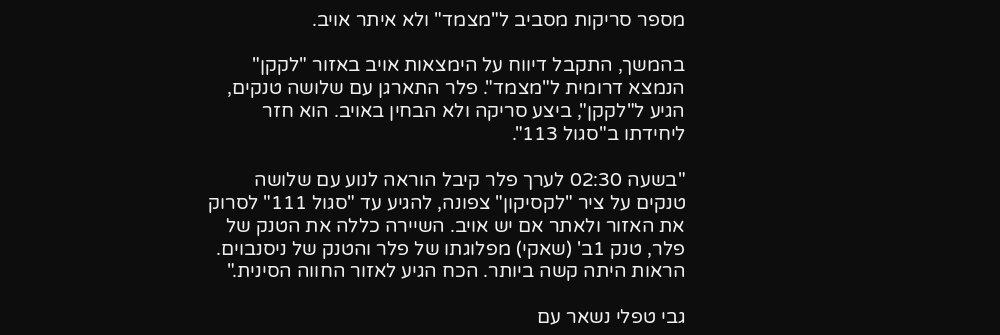מספר סריקות מסביב ל"מצמד" ולא איתר אויב.

בהמשך, התקבל דיווח על הימצאות אויב באזור "לקקן" הנמצא דרומית ל"מצמד". פלר התארגן עם שלושה טנקים, הגיע ל"לקקן", ביצע סריקה ולא הבחין באויב. הוא חזר ליחידתו ב"סגול 113".

"בשעה 02:30 לערך פלר קיבל הוראה לנוע עם שלושה טנקים על ציר "לקסיקון" צפונה, להגיע עד "סגול 111" לסרוק את האזור ולאתר אם יש אויב. השיירה כללה את הטנק של פלר, טנק 1ב' (שאקי) מפלוגתו של פלר והטנק של ניסנבוים. הראות היתה קשה ביותר. הכח הגיע לאזור החווה הסינית."

גבי טפלי נשאר עם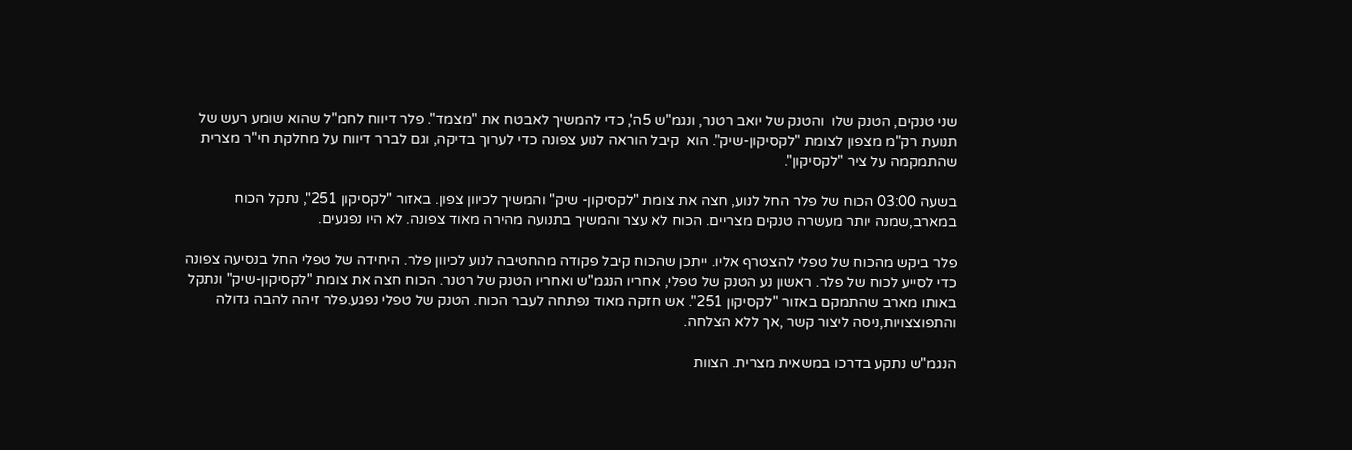שני טנקים, הטנק שלו  והטנק של יואב רטנר, ונגמ"ש 5ה', כדי להמשיך לאבטח את "מצמד". פלר דיווח לחמ"ל שהוא שומע רעש של תנועת רק"מ מצפון לצומת "לקסיקון-שיק". הוא  קיבל הוראה לנוע צפונה כדי לערוך בדיקה, וגם לברר דיווח על מחלקת חי"ר מצרית שהתמקמה על ציר "לקסיקון".

בשעה 03:00 הכוח של פלר החל לנוע, חצה את צומת "לקסיקון- שיק" והמשיך לכיוון צפון. באזור "לקסיקון 251", נתקל הכוח במארב,שמנה יותר מעשרה טנקים מצריים. הכוח לא עצר והמשיך בתנועה מהירה מאוד צפונה. לא היו נפגעים.

פלר ביקש מהכוח של טפלי להצטרף אליו. ייתכן שהכוח קיבל פקודה מהחטיבה לנוע לכיוון פלר. היחידה של טפלי החל בנסיעה צפונה כדי לסייע לכוח של פלר. ראשון נע הטנק של טפלי, אחריו הנגמ"ש ואחריו הטנק של רטנר. הכוח חצה את צומת "לקסיקון-שיק" ונתקל באותו מארב שהתמקם באזור "לקסיקון 251". אש חזקה מאוד נפתחה לעבר הכוח. הטנק של טפלי נפגע.פלר זיהה להבה גדולה והתפוצצויות,ניסה ליצור קשר ,אך ללא הצלחה.

הנגמ"ש נתקע בדרכו במשאית מצרית. הצוות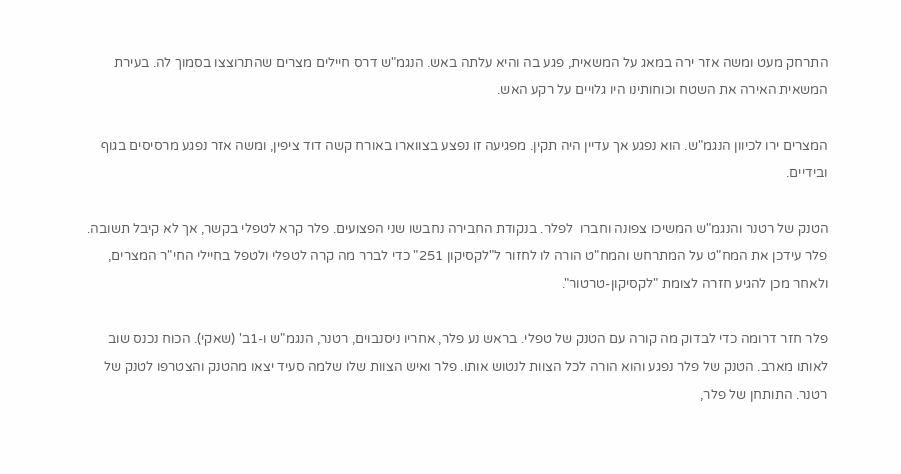התרחק מעט ומשה אזר ירה במאג על המשאית, פגע בה והיא עלתה באש. הנגמ"ש דרס חיילים מצרים שהתרוצצו בסמוך לה. בעירת המשאית האירה את השטח וכוחותינו היו גלויים על רקע האש.

המצרים ירו לכיוון הנגמ"ש. הוא נפגע אך עדיין היה תקין. מפגיעה זו נפצע בצווארו באורח קשה דוד ציפין, ומשה אזר נפגע מרסיסים בגוף ובידיים.

הטנק של רטנר והנגמ"ש המשיכו צפונה וחברו  לפלר. בנקודת החבירה נחבשו שני הפצועים. פלר קרא לטפלי בקשר, אך לא קיבל תשובה. פלר עידכן את המח"ט על המתרחש והמח"ט הורה לו לחזור ל"לקסיקון 251" כדי לברר מה קרה לטפלי ולטפל בחיילי החי"ר המצרים, ולאחר מכן להגיע חזרה לצומת "לקסיקון-טרטור".

פלר חזר דרומה כדי לבדוק מה קורה עם הטנק של טפלי. בראש נע פלר, אחריו ניסנבוים, רטנר, הנגמ"ש ו-1ב' (שאקי). הכוח נכנס שוב לאותו מארב. הטנק של פלר נפגע והוא הורה לכל הצוות לנטוש אותו. פלר ואיש הצוות שלו שלמה סעיד יצאו מהטנק והצטרפו לטנק של רטנר. התותחן של פלר,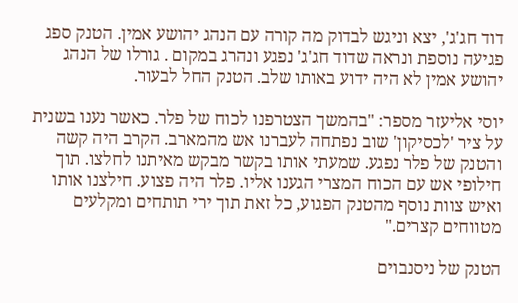דוד חג'ג', יצא וניגש לבדוק מה קורה עם הנהג יהושע אמין. הטנק ספג פגיעה נוספת ונראה שדוד חג'ג' נפגע ונהרג במקום . גורלו של הנהג יהושע אמין לא היה ידוע באותו שלב. הטנק החל לבעור.

יוסי אליעזר מספר: "בהמשך הצטרפנו לכוח של פלר. כאשר נענו בשנית על ציר 'לכסיקון' שוב נפתחה לעברנו אש מהמארב. הקרב היה קשה והטנק של פלר נפגע. שמעתי אותו בקשר מבקש מאיתנו לחלצו. תוך חילופי אש עם הכוח המצרי הגענו אליו. פלר היה פצוע. חילצנו אותו ואיש צוות נוסף מהטנק הפגוע, כל זאת תוך ירי תותחים ומקלעים מטווחים קצרים."

הטנק של ניסנבוים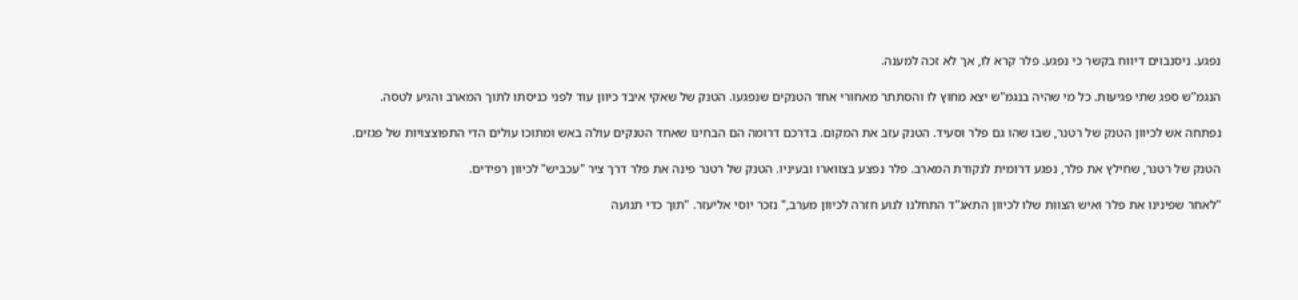נפגע. ניסנבוים דיווח בקשר כי נפגע. פלר קרא לו, אך לא זכה למענה.

הנגמ"ש ספג שתי פגיעות. כל מי שהיה בנגמ"ש יצא מחוץ לו והסתתר מאחורי אחד הטנקים שנפגעו. הטנק של שאקי איבד כיוון עוד לפני כניסתו לתוך המארב והגיע לטסה.

נפתחה אש לכיוון הטנק של רטנר, שבו שהו גם פלר וסעיד. הטנק עזב את המקום. בדרכם דרומה הם הבחינו שאחד הטנקים עולה באש ומתוכו עולים הדי התפוצצויות של פגזים.

הטנק של רטנר, שחילץ את פלר, נפגע דרומית לנקודת המארב. פלר נפצע בצווארו ובעיניו. הטנק של רטנר פינה את פלר דרך ציר "עכביש" לכיוון רפידים.

"לאחר שפינינו את פלר ואיש הצוות שלו לכיוון התאג"ד התחלנו לנוע חזרה לכיוון מערב," נזכר יוסי אליעזר. "תוך כדי תנועה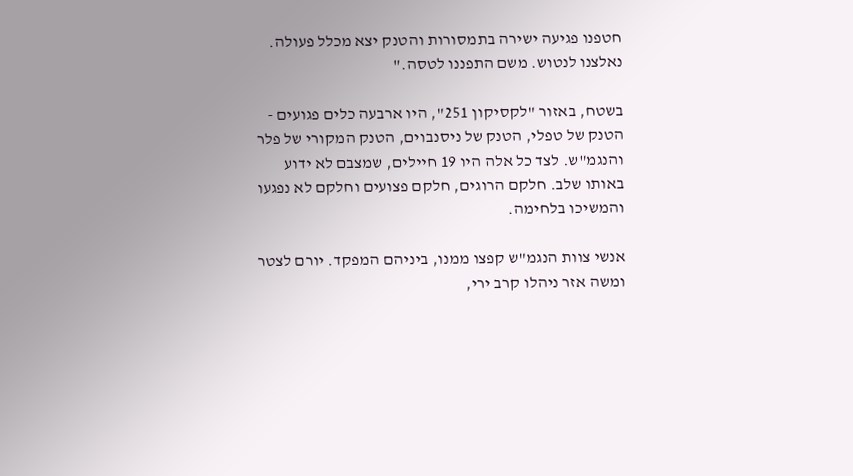חטפנו פגיעה ישירה בתמסורות והטנק יצא מכלל פעולה. נאלצנו לנטוש. משם התפננו לטסה."

בשטח, באזור "לקסיקון 251", היו ארבעה כלים פגועים -  הטנק של טפלי, הטנק של ניסנבוים, הטנק המקורי של פלר והנגמ"ש. לצד כל אלה היו 19 חיילים, שמצבם לא ידוע באותו שלב. חלקם הרוגים, חלקם פצועים וחלקם לא נפגעו והמשיכו בלחימה.

אנשי צוות הנגמ"ש קפצו ממנו, ביניהם המפקד. יורם לצטר ומשה אזר ניהלו קרב ירי,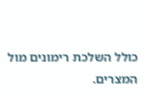כולל השלכת רימונים מול המצרים.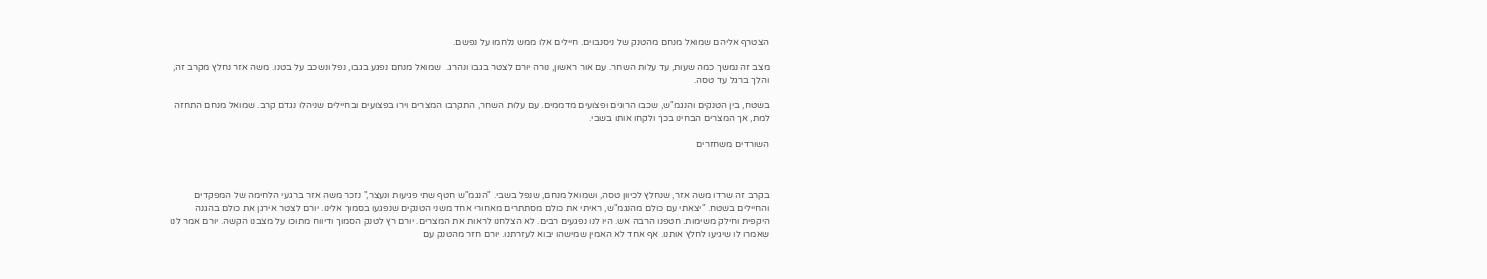הצטרף אליהם שמואל מנחם מהטנק של ניסנבוים. חיילים אלו ממש נלחמו על נפשם.

מצב זה נמשך כמה שעות, עד עלות השחר. עם אור ראשון, נורה יורם לצטר בגבו ונהרג.  שמואל מנחם נפגע בגבו, נפל ונשכב על בטנו. משה אזר נחלץ מקרב זה, והלך ברגל עד טסה.

בשטח, בין הטנקים והנגמ"ש, שכבו הרוגים ופצועים מדממים. עם עלות השחר, התקרבו המצרים וירו בפצועים ובחיילים שניהלו נגדם קרב. שמואל מנחם התחזה למת, אך המצרים הבחינו בכך ולקחו אותו בשבי.

השורדים משחזרים



בקרב זה שרדו משה אזר, שנחלץ לכיוון טסה, ושמואל מנחם, שנפל בשבי. "הנגמ"ש חטף שתי פגיעות ונעצר," נזכר משה אזר ברגעי הלחימה של המפקדים והחיילים בשטח. "יצאתי עם כולם מהנגמ"ש, ראיתי את כולם מסתתרים מאחורי אחד משני הטנקים שנפגעו בסמוך אלינו. יורם לצטר אירגן את כולם בהגנה היקפית וחילק משימות. חטפנו הרבה אש. היו לנו נפגעים רבים. לא הצלחנו לראות את המצרים. יורם רץ לטנק הסמוך ודיווח מתוכו על מצבנו הקשה. יורם אמר לנו שאמרו לו שיגיעו לחלץ אותנו. אף אחד לא האמין שמישהו יבוא לעזרתנו. יורם חזר מהטנק עם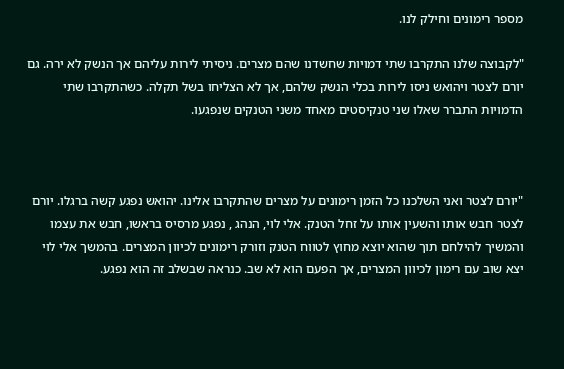מספר רימונים וחילק לנו.

"לקבוצה שלנו התקרבו שתי דמויות שחשדנו שהם מצרים. ניסיתי לירות עליהם אך הנשק לא ירה. גם יורם לצטר ויהואש ניסו לירות בכלי הנשק שלהם, אך לא הצליחו בשל תקלה. כשהתקרבו שתי הדמויות התברר שאלו שני טנקיסטים מאחד משני הטנקים שנפגעו.



"יורם לצטר ואני השלכנו כל הזמן רימונים על מצרים שהתקרבו אלינו. יהואש נפגע קשה ברגלו. יורם לצטר חבש אותו והשעין אותו על זחל הטנק. אלי לוי, הנהג , נפגע מרסיס בראשו, חבש את עצמו והמשיך להילחם תוך שהוא יוצא מחוץ לטווח הטנק וזורק רימונים לכיוון המצרים. בהמשך אלי לוי יצא שוב עם רימון לכיוון המצרים, אך הפעם הוא לא שב. כנראה שבשלב זה הוא נפגע.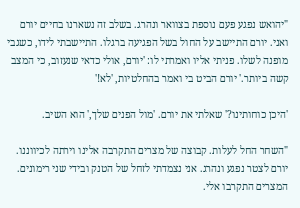"יהואש נפגע פעם נוספת בצוואר ונהרג. בשלב זה נשארנו בחיים יורם ואני. יורם התיישב על החול בשל הפגיעה ברגלו. התיישבתי לידו, כשגבי מופנה לשלו. פניתי אליו ואמרתי לו: 'יורם, אולי כדאי שנעזוב, כי המצב קשה ביותר.' יורם הביט בי ואמר בהחלטיות, 'לא!'

'היכן כוחותינו?' שאלתי את יורם. 'מול הפנים שלך,' הוא השיב.

"השחר החל לעלות. קבוצה של מצרים התקרבה אלינו וירתה לכיווננו. יורם לצטר נפגע ונהרג. אני נצמדתי לזחל של הטנק ובידי שני רימונים. המצרים התקרבו אלי.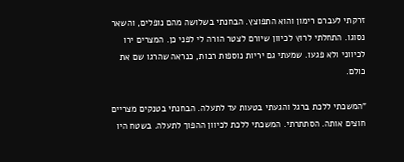זרקתי לעברם רימון והוא התפוצץ. הבחנתי בשלושה מהם נופלים, והשאר נסוגו. התחלתי לרוץ לכיוון שיורם לצטר הורה לי לפני כן. המצרים ירו לכיווני ולא פגעו. שמעתי גם יריות נוספות רבות, כנראה שהרגו שם את כולם.

"המשכתי ללכת ברגל והגעתי בטעות עד לתעלה. הבחנתי בטנקים מצריים חוצים אותה. הסתתרתי. המשכתי ללכת לכיוון ההפוך לתעלה. בשטח היו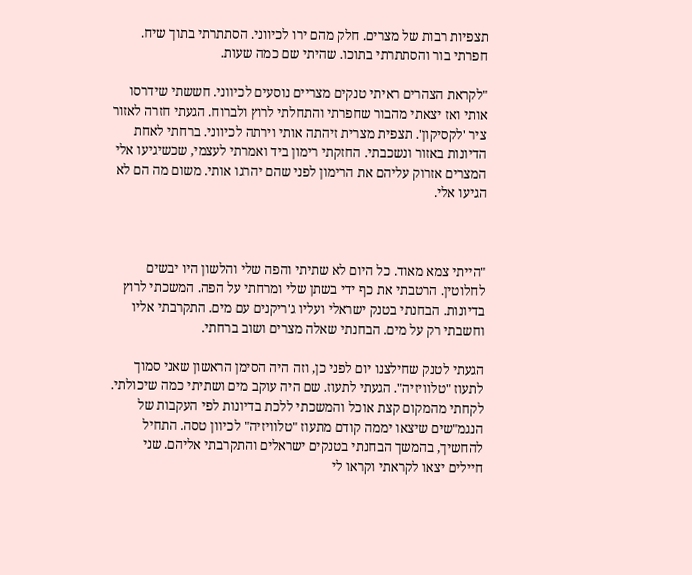תצפיות רבות של מצרים. חלק מהם ירו לכיווני. הסתתרתי בתוך שיח. חפרתי בור והסתתרתי בתוכו. שהיתי שם כמה שעות.

"לקראת הצהרים ראיתי טנקים מצריים נוסעים לכיווני. חששתי שידרסו אותי ואז יצאתי מהבור שחפרתי והתחלתי לרוץ ולברוח. הגעתי חזרה לאזור ציר 'לקסיקון'. תצפית מצרית זיהתה אותי וירתה לכיווני. ברחתי לאחת הדיונות באזור ונשכבתי. החזקתי רימון ביד ואמרתי לעצמי, שכשיגיעו אלי המצרים אזרוק עליהם את הרימון לפני שהם יהרגו אותי. משום מה הם לא הגיעו אלי.



"הייתי צמא מאוד. כל היום לא שתיתי והפה שלי והלשון היו יבשים לחלוטין. הרטבתי את כף ידי בשתן שלי ומרחתי על הפה. המשכתי לרוץ בדיונות. הבחנתי בטנק ישראלי ועליו ג'ריקנים עם מים. התקרבתי אליו וחשבתי רק על מים. הבחנתי שאלה מצרים ושוב ברחתי.

הגעתי לטנק שחילצנו יום לפני כן, וזה היה הסימן הראשון שאני סמוך לתעוז "טלוויזיה". הגעתי לתעוז. שם היה עוקב מים ושתיתי כמה שיכולתי. לקחתי מהמקום קצת אוכל והמשכתי ללכת בדיונות לפי העקבות של הנגמ"שים שיצאו יממה קודם מתעוז "טלוויזיה" לכיוון טסה. התחיל להחשיך, בהמשך הבחנתי בטנקים ישראלים והתקרבתי אליהם. שני חיילים יצאו לקראתי וקראו לי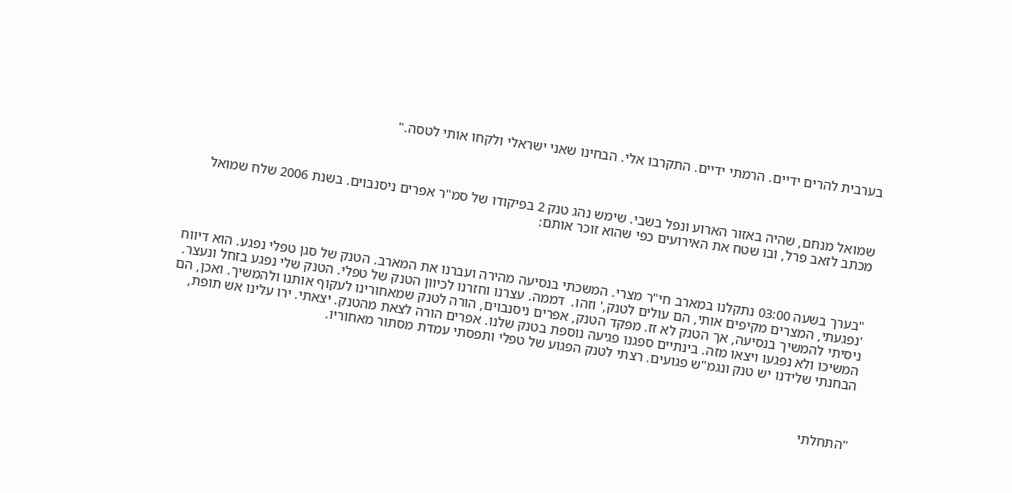בערבית להרים ידיים. הרמתי ידיים. התקרבו אלי. הבחינו שאני ישראלי ולקחו אותי לטסה."



שמואל מנחם, שהיה באזור הארוע ונפל בשבי. שימש נהג טנק 2 בפיקודו של סמ"ר אפרים ניסנבוים. בשנת 2006 שלח שמואל מכתב לזאב פרל, ובו שטח את האירועים כפי שהוא זוכר אותם:



"בערך בשעה 03:00 נתקלנו במארב חי"ר מצרי. המשכתי בנסיעה מהירה ועברנו את המארב. הטנק של סגן טפלי נפגע. הוא דיווח 'נפגעתי, המצרים מקיפים אותי, הם עולים לטנק,' וזהו.  דממה. עצרנו וחזרנו לכיוון הטנק של טפלי. הטנק שלי נפגע בזחל ונעצר. ניסיתי להמשיך בנסיעה, אך הטנק לא זז. מפקד הטנק, אפרים ניסנבוים, הורה לטנק שמאחורינו לעקוף אותנו ולהמשיך. ואכן, הם המשיכו ולא נפגעו ויצאו מזה. בינתיים ספגנו פגיעה נוספת בטנק שלנו. אפרים הורה לצאת מהטנק. יצאתי. ירו עלינו אש תופת, הבחנתי שלידנו יש טנק ונגמ"ש פגועים. רצתי לטנק הפגוע של טפלי ותפסתי עמדת מסתור מאחוריו.



"התחלתי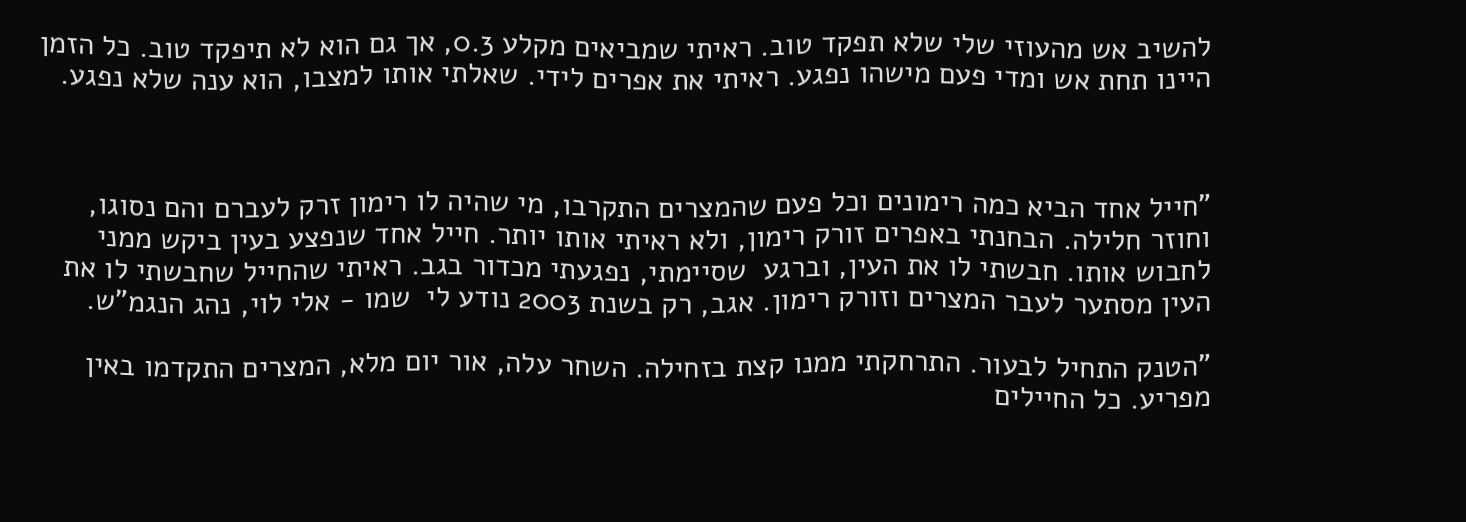להשיב אש מהעוזי שלי שלא תפקד טוב. ראיתי שמביאים מקלע 0.3, אך גם הוא לא תיפקד טוב. כל הזמן היינו תחת אש ומדי פעם מישהו נפגע. ראיתי את אפרים לידי. שאלתי אותו למצבו, הוא ענה שלא נפגע.



"חייל אחד הביא כמה רימונים וכל פעם שהמצרים התקרבו, מי שהיה לו רימון זרק לעברם והם נסוגו, וחוזר חלילה. הבחנתי באפרים זורק רימון, ולא ראיתי אותו יותר. חייל אחד שנפצע בעין ביקש ממני לחבוש אותו. חבשתי לו את העין, וברגע  שסיימתי, נפגעתי מכדור בגב. ראיתי שהחייל שחבשתי לו את העין מסתער לעבר המצרים וזורק רימון. אגב, רק בשנת 2003 נודע לי  שמו - אלי לוי, נהג הנגמ"ש.

"הטנק התחיל לבעור. התרחקתי ממנו קצת בזחילה. השחר עלה, אור יום מלא, המצרים התקדמו באין מפריע. כל החיילים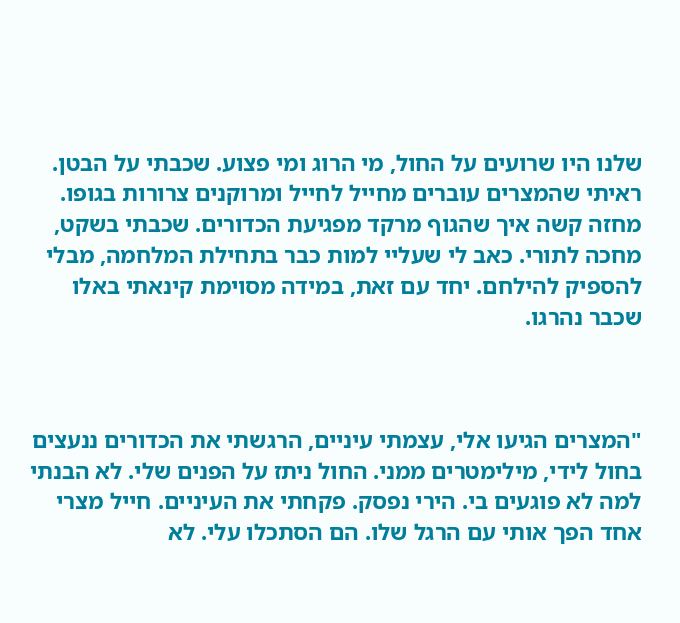שלנו היו שרועים על החול, מי הרוג ומי פצוע. שכבתי על הבטן. ראיתי שהמצרים עוברים מחייל לחייל ומרוקנים צרורות בגופו. מחזה קשה איך שהגוף מרקד מפגיעת הכדורים. שכבתי בשקט, מחכה לתורי. כאב לי שעליי למות כבר בתחילת המלחמה, מבלי להספיק להילחם. יחד עם זאת, במידה מסוימת קינאתי באלו שכבר נהרגו.



"המצרים הגיעו אלי, עצמתי עיניים, הרגשתי את הכדורים ננעצים בחול לידי, מילימטרים ממני. החול ניתז על הפנים שלי. לא הבנתי למה לא פוגעים בי. הירי נפסק. פקחתי את העיניים. חייל מצרי אחד הפך אותי עם הרגל שלו. הם הסתכלו עלי. לא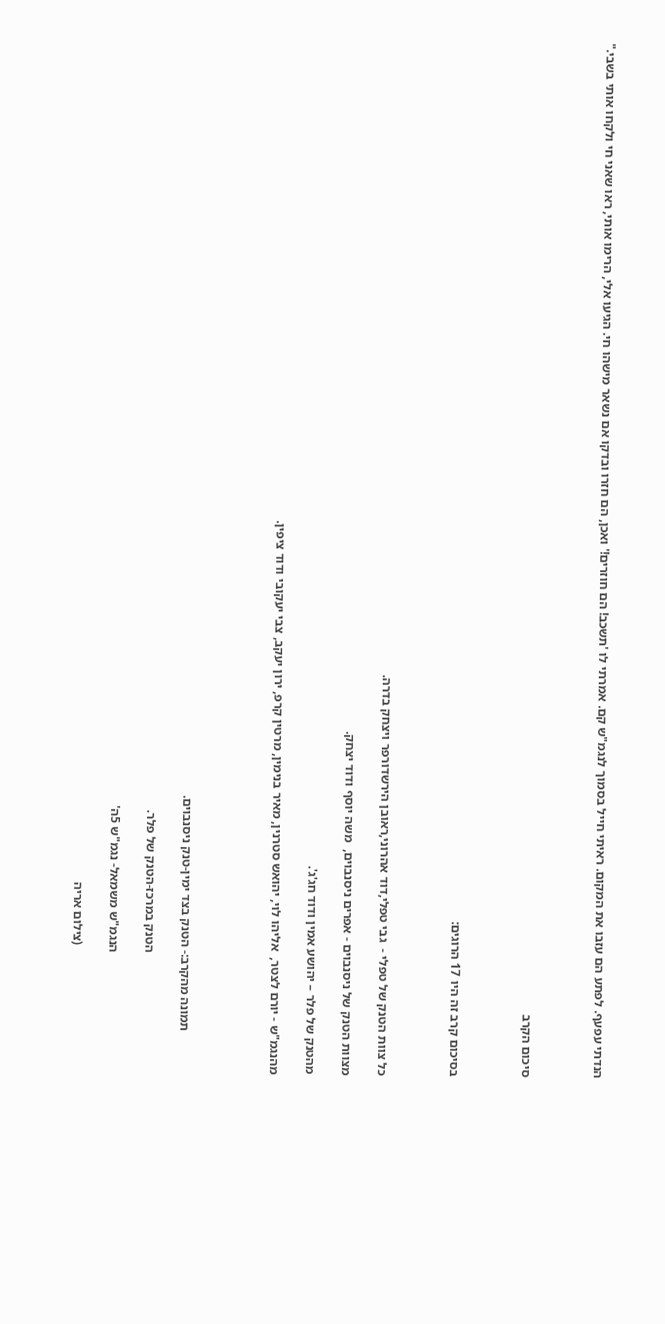הנדתי עפעף. לפתע הם עזבו את המקום. ראיתי חייל בסמוך לנגמ"ש קם. אמרתי לו 'תשכב! הם חוזרים!' ואכן, הם חזרו ובדקו אם נשאר מישהו חי. הגיעו אלי, הרימו אותי, ראו שאני חי ולקחו אותי בשבי."



סיכום הקרב



בסיכום קרב זה היו 17 הרוגים:



כל צוות הטנק של טפלי -  גבי טפלי,דוד אהרוני,ראובן הירשדורפר ויצחק בדרה.

מצוות הטנק של ניסנבוים - אפרים ניסנבוים,  משה יוסף ודוד יצחק.

מהטנק של פלר – יהושע אמין ודוד חג'ג'.

מהנגמ"ש - יורם לצטר,  אליהו לוי, יהואש סטרנין, מאיר בנימין, מרטין קרפ, ירון יעקב, צבי יעקובי ודוד ציפין.




             תמונה מהקרב:- הטנק בצד ימין-טנק ניסנבוים.

                                     הטנק במרכז-הטנק של פלר.

                                     הנגמ"ש משמאל- נגמ"ש 5ה'

                                       (צילום אריה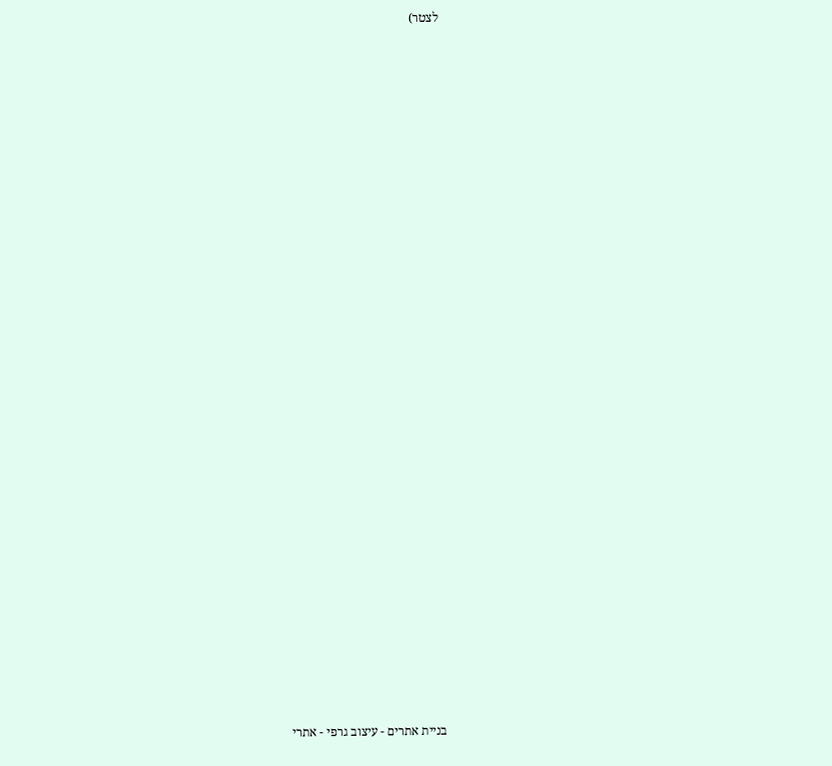לצטר)




























בניית אתרים - עיצוב גרפי - אתרי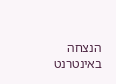הנצחה באינטרנט